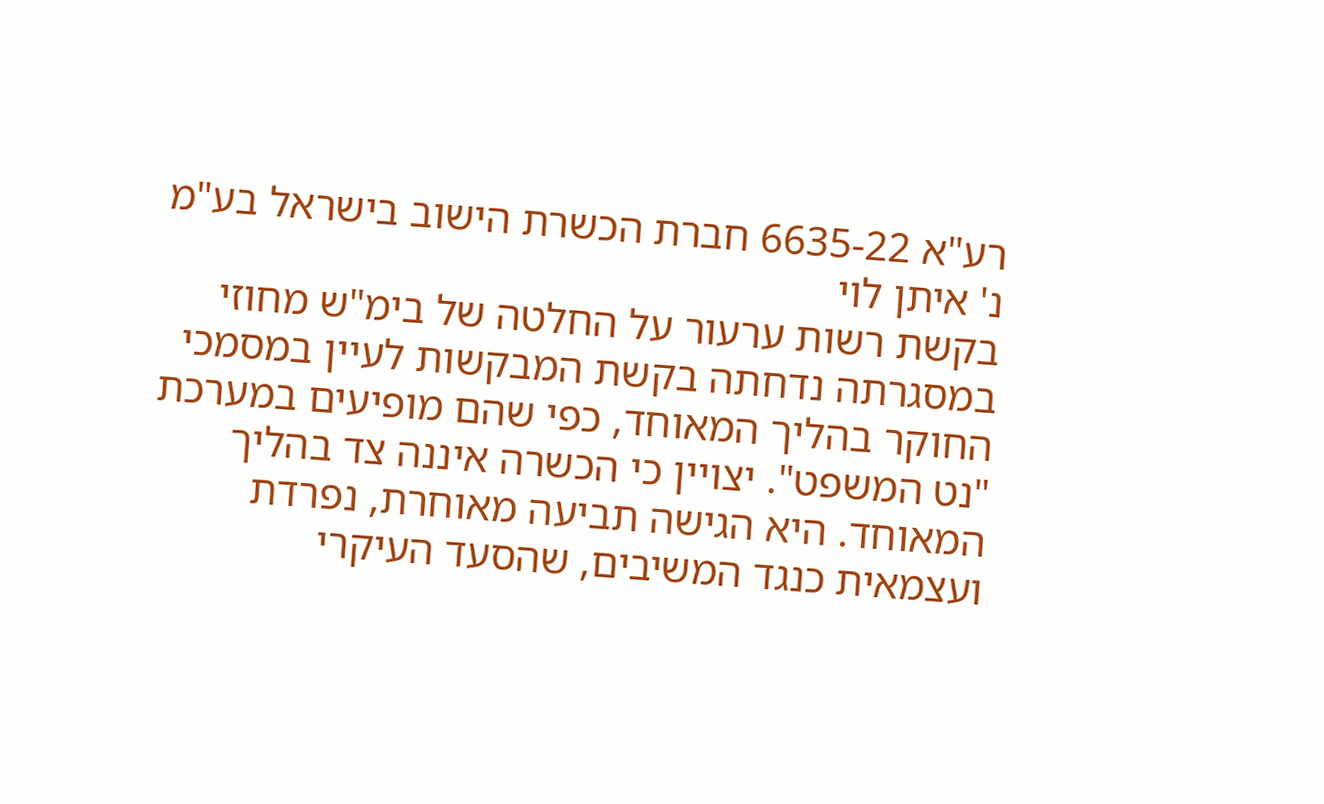רע"א 6635-22 חברת הכשרת הישוב בישראל בע"מ נ' איתן לוי
בקשת רשות ערעור על החלטה של בימ"ש מחוזי במסגרתה נדחתה בקשת המבקשות לעיין במסמכי החוקר בהליך המאוחד, כפי שהם מופיעים במערכת "נט המשפט". יצויין כי הכשרה איננה צד בהליך המאוחד. היא הגישה תביעה מאוחרת, נפרדת ועצמאית כנגד המשיבים, שהסעד העיקרי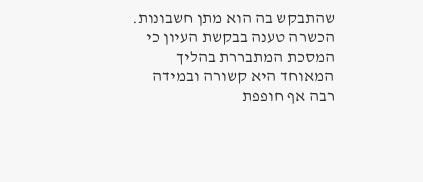שהתבקש בה הוא מתן חשבונות. הכשרה טענה בבקשת העיון כי המסכת המתבררת בהליך המאוחד היא קשורה ובמידה רבה אף חופפת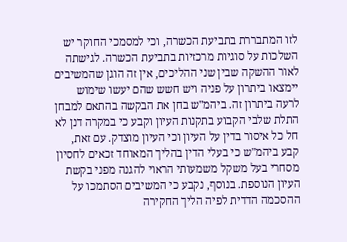לזו המתבררת בתביעת הכשרה, וכי למסמכי החוקר יש השלכות על סוגיות מרכזיות בתביעת הכשרה. לגישתה לאור ההשקה שבין שני ההליכים, אין זה הוגן שהמשיבים יימצאו ביתרון על פניה ויש חשש שהם יעשו שימוש לרעה ביתרון זה. ביהמ"ש בחן את הבקשה בהתאם למבחן התלת שלבי הקבוע בתקנות העיון וקבע כי במקרה דנן לא חל כל איסור בדין על העיון וכי העיון מוצדק. עם זאת, קבע ביהמ"ש כי בעלי הדין בהליך המאוחד זכאים לחסיון מסחרי בעל משקל משמעותי הראוי להגנה מפני בקשת העיון הנוספת. בנוסף, נקבע כי המשיבים הסתמכו על ההסכמה הדדית לפיה הליך החקירה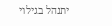יתנהל בגילוי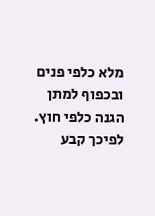מלא כלפי פנים ובכפוף למתן הגנה כלפי חוץ. לפיכך קבע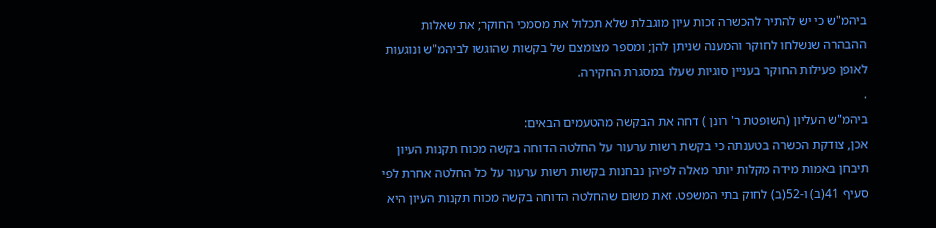ביהמ"ש כי יש להתיר להכשרה זכות עיון מוגבלת שלא תכלול את מסמכי החוקר; את שאלות ההבהרה שנשלחו לחוקר והמענה שניתן להן; ומספר מצומצם של בקשות שהוגשו לביהמ"ש ונוגעות לאופן פעילות החוקר בעניין סוגיות שעלו במסגרת החקירה.
.
ביהמ"ש העליון (השופטת ר' רונן ) דחה את הבקשה מהטעמים הבאים:
אכן, צודקת הכשרה בטענתה כי בקשת רשות ערעור על החלטה הדוחה בקשה מכוח תקנות העיון תיבחן באמות מידה מקלות יותר מאלה לפיהן נבחנות בקשות רשות ערעור על כל החלטה אחרת לפי סעיף 41(ב) ו-52(ב) לחוק בתי המשפט. זאת משום שהחלטה הדוחה בקשה מכוח תקנות העיון היא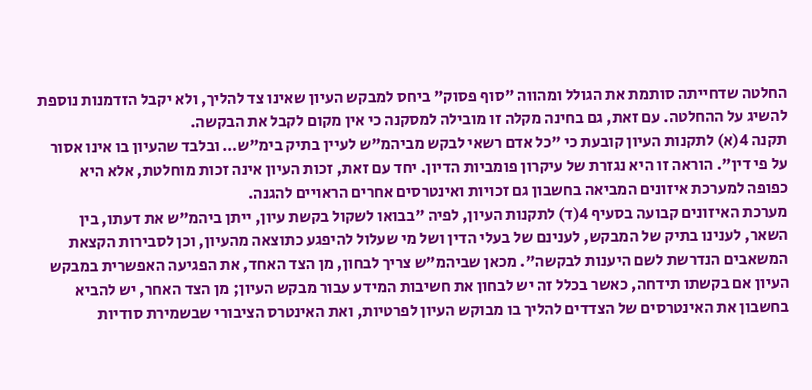החלטה שדחייתה סותמת את הגולל ומהווה "סוף פסוק" ביחס למבקש העיון שאינו צד להליך, ולא יקבל הזדמנות נוספת להשיג על ההחלטה. עם זאת, גם בחינה מקלה זו מובילה למסקנה כי אין מקום לקבל את הבקשה.
תקנה 4(א) לתקנות העיון קובעת כי "כל אדם רשאי לבקש מביהמ"ש לעיין בתיק בימ"ש… ובלבד שהעיון בו אינו אסור על פי דין". הוראה זו היא נגזרת של עיקרון פומביות הדיון. יחד עם זאת, זכות העיון אינה זכות מוחלטת, אלא היא כפופה למערכת איזונים המביאה בחשבון גם זכויות ואינטרסים אחרים הראויים להגנה.
מערכת האיזונים קבועה בסעיף 4(ד) לתקנות העיון, לפיה "בבואו לשקול בקשת עיון, ייתן ביהמ"ש את דעתו, בין השאר, לענינו בתיק של המבקש, לענינם של בעלי הדין ושל מי שעלול להיפגע כתוצאה מהעיון, וכן לסבירות הקצאת המשאבים הנדרשת לשם היענות לבקשה". מכאן שביהמ"ש צריך לבחון, מן הצד האחד, את הפגיעה האפשרית במבקש העיון אם בקשתו תידחה, כאשר בכלל זה יש לבחון את חשיבות המידע עבור מבקש העיון; מן הצד האחר, יש להביא בחשבון את האינטרסים של הצדדים להליך בו מבוקש העיון לפרטיות, ואת האינטרס הציבורי שבשמירת סודיות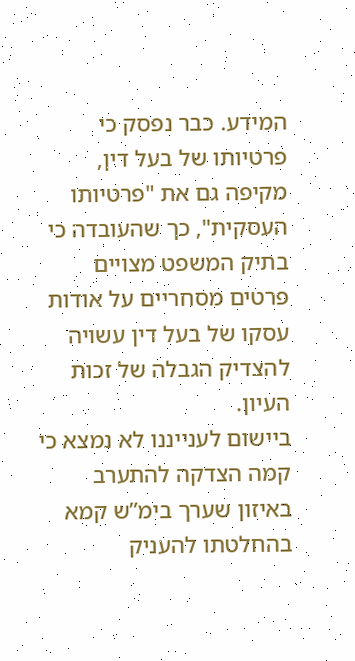המידע. כבר נפסק כי פרטיותו של בעל דין, מקיפה גם את "פרטיותו העסקית", כך שהעובדה כי בתיק המשפט מצויים פרטים מסחריים על אודות עסקו של בעל דין עשויה להצדיק הגבלה של זכות העיון.
ביישום לענייננו לא נמצא כי קמה הצדקה להתערב באיזון שערך בימ”ש קמא בהחלטתו להעניק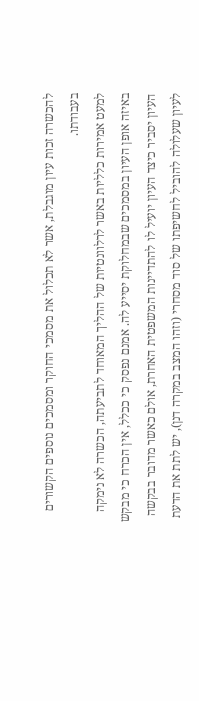להכשרה זכות עיון מוגבלת, אשר לא תכלול את מסמכי החוקר ומסמכים נוספים הקשורים בעבודתו.
למעט אמירות כלליות באשר לרלוונטיות של ההליך המאוחד לתביעתה, הכשרה לא נימקה באיזה אופן העיון במסמכים שבמחלוקת יסייע לה. אמנם נפסק כי ככלל, אין הכרח כי מבקש העיון יסביר כיצד העיון יועיל לו להתדיינות המשפטית האחרת, אולם כאשר מדובר בבקשה לעיון שעלולה להוביל לחשיפתו של סוד מסחרי (וזהו המצב במקרה דנן), יש לתת את הדעת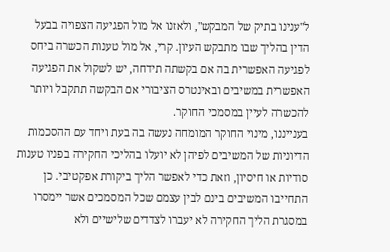ל"ענינו בתיק של המבקש", ולאזנו אל מול הפגיעה הצפויה בבעל הדין בהליך שבו מתבקש העיון. קרי, אל מול טענות הכשרה ביחס לפגיעה האפשרית בה אם בקשתה תידחה, יש לשקול את הפגיעה האפשרית במשיבים ובאינטרס הציבורי אם הבקשה תתקבל ויותר להכשרה לעיין במסמכי החוקר.
בענייננו, מינוי החוקר המומחה נעשה בה בעת ויחד עם ההסכמות הדיוניות של המשיבים לפיהן לא יועלו בהליכי החקירה בפניו טענות סודיות או חיסיון, וזאת כדי לאפשר הליך ביקורת אפקטיבי. כן התחייבו המשיבים בינם לבין עצמם שכל המסמכים אשר יימסרו במסגרת הליך החקירה לא יעברו לצדדים שלישיים ולא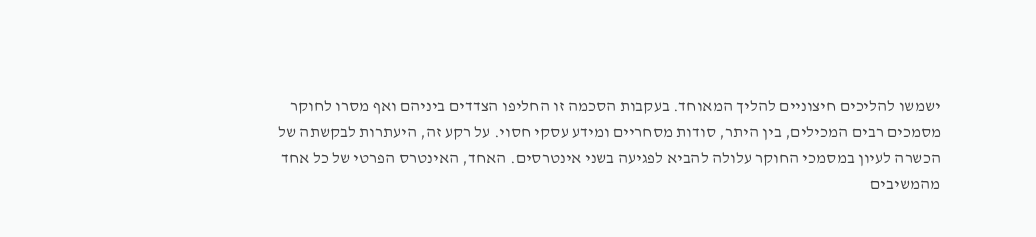ישמשו להליכים חיצוניים להליך המאוחד. בעקבות הסכמה זו החליפו הצדדים ביניהם ואף מסרו לחוקר מסמכים רבים המכילים, בין היתר, סודות מסחריים ומידע עסקי חסוי. על רקע זה, היעתרות לבקשתה של הכשרה לעיון במסמכי החוקר עלולה להביא לפגיעה בשני אינטרסים. האחד, האינטרס הפרטי של כל אחד מהמשיבים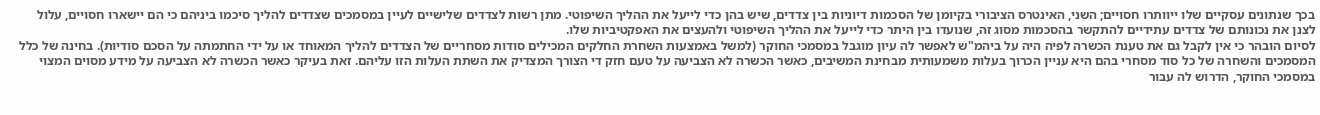בכך שנתונים עסקיים שלו ייוותרו חסויים; השני, האינטרס הציבורי בקיומן של הסכמות דיוניות בין צדדים, שיש בהן כדי לייעל את ההליך השיפוטי. מתן רשות לצדדים שלישיים לעיין במסמכים שצדדים להליך סיכמו ביניהם כי הם יישארו חסויים, עלול לצנן את נכונותם של צדדים עתידיים להתקשר בהסכמות מסוג זה, שנועדו בין היתר כדי לייעל את ההליך השיפוטי ולהעצים את האפקטיביות שלו.
לסיום הובהר כי אין לקבל גם את טענת הכשרה לפיה היה על ביהמ"ש לאפשר לה עיון מוגבל במסמכי החוקר (למשל באמצעות השחרת החלקים המכילים סודות מסחריים של הצדדים להליך המאוחד או על ידי החתמתה על הסכם סודיות). בחינה של כלל המסמכים והשחרה של כל סוד מסחרי בהם היא עניין הכרוך בעלות משמעותית מבחינת המשיבים, כאשר הכשרה לא הצביעה על טעם חזק די הצורך המצדיק את השתת העלות הזו עליהם. זאת בעיקר כאשר הכשרה לא הצביעה על מידע מסוים המצוי במסמכי החוקר, הדרוש לה עבור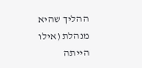ההליך שהיא מנהלת (אילו הייתה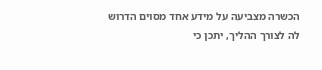הכשרה מצביעה על מידע אחד מסוים הדרוש לה לצורך ההליך, יתכן כי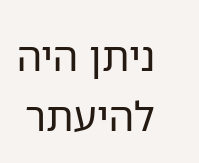ניתן היה להיעתר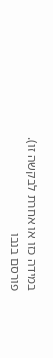במידה כזו או אחרת לבקשה זו).
פורסם בנבו